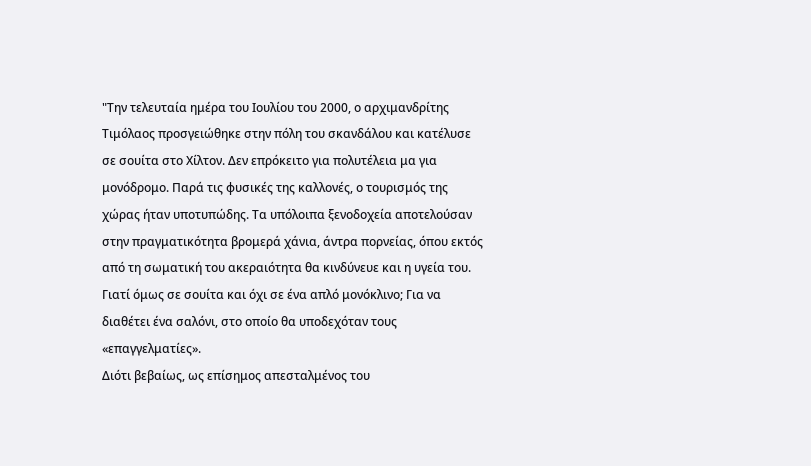"Την τελευταία ημέρα του Ιουλίου του 2000, ο αρχιμανδρίτης Τιμόλαος προσγειώθηκε στην πόλη του σκανδάλου και κατέλυσε σε σουίτα στο Χίλτον. Δεν επρόκειτο για πολυτέλεια μα για μονόδρομο. Παρά τις φυσικές της καλλονές, ο τουρισμός της χώρας ήταν υποτυπώδης. Τα υπόλοιπα ξενοδοχεία αποτελούσαν στην πραγματικότητα βρομερά χάνια, άντρα πορνείας, όπου εκτός από τη σωματική του ακεραιότητα θα κινδύνευε και η υγεία του. Γιατί όμως σε σουίτα και όχι σε ένα απλό μονόκλινο; Για να διαθέτει ένα σαλόνι, στο οποίο θα υποδεχόταν τους «επαγγελματίες».
Διότι βεβαίως, ως επίσημος απεσταλμένος του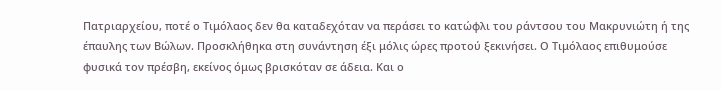Πατριαρχείου, ποτέ ο Τιμόλαος δεν θα καταδεχόταν να περάσει το κατώφλι του ράντσου του Μακρυνιώτη ή της έπαυλης των Βώλων. Προσκλήθηκα στη συνάντηση έξι μόλις ώρες προτού ξεκινήσει. Ο Τιμόλαος επιθυμούσε φυσικά τον πρέσβη, εκείνος όμως βρισκόταν σε άδεια. Και ο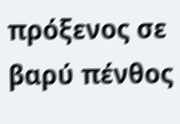πρόξενος σε βαρύ πένθος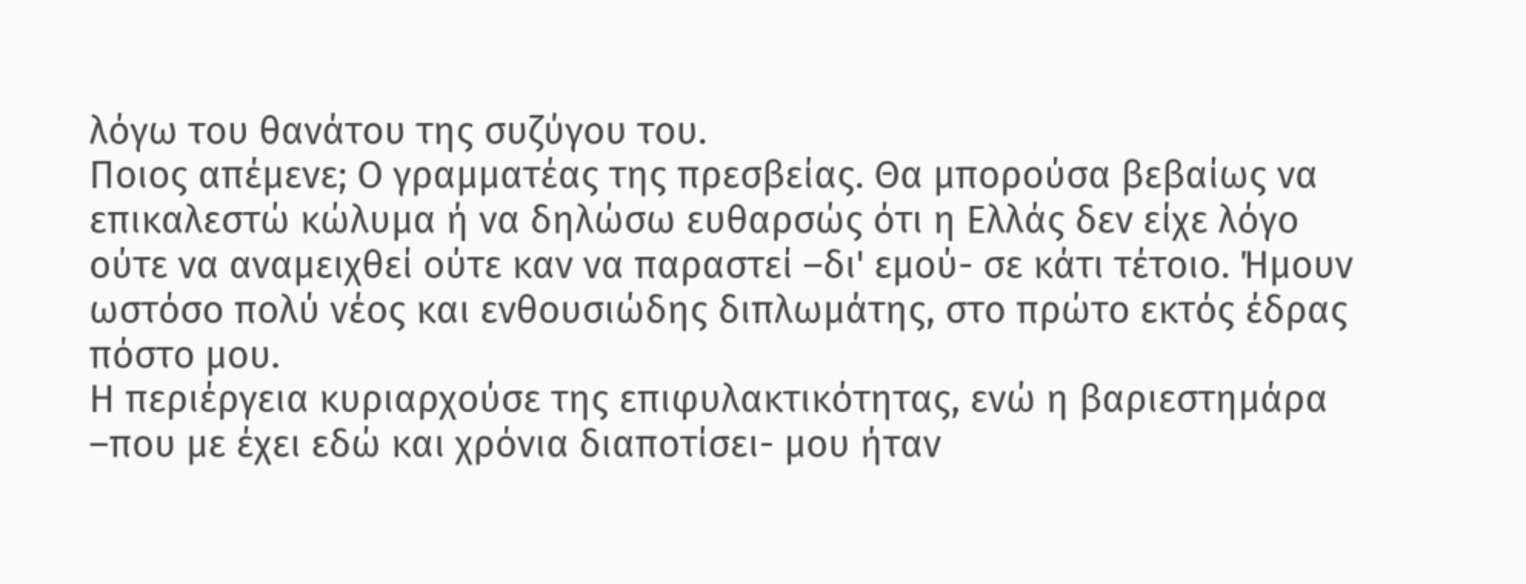λόγω του θανάτου της συζύγου του.
Ποιος απέμενε; Ο γραμματέας της πρεσβείας. Θα μπορούσα βεβαίως να επικαλεστώ κώλυμα ή να δηλώσω ευθαρσώς ότι η Ελλάς δεν είχε λόγο ούτε να αναμειχθεί ούτε καν να παραστεί –δι' εμού- σε κάτι τέτοιο. Ήμουν ωστόσο πολύ νέος και ενθουσιώδης διπλωμάτης, στο πρώτο εκτός έδρας πόστο μου.
Η περιέργεια κυριαρχούσε της επιφυλακτικότητας, ενώ η βαριεστημάρα –που με έχει εδώ και χρόνια διαποτίσει- μου ήταν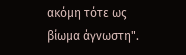ακόμη τότε ως βίωμα άγνωστη".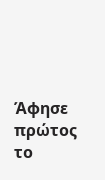Άφησε πρώτος το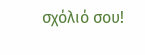σχόλιό σου!